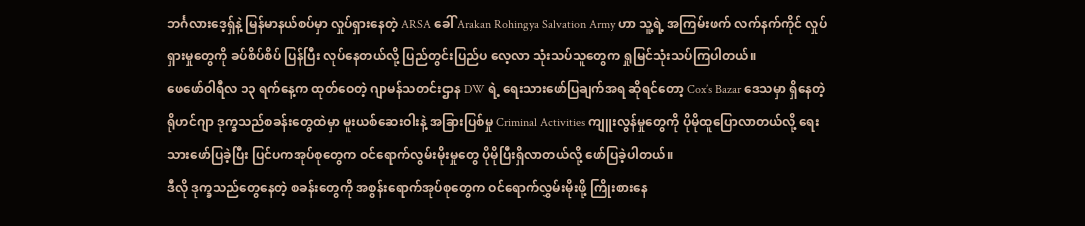ဘင်္ဂလားဒေ့ရှ်နဲ့ မြန်မာနယ်စပ်မှာ လှုပ်ရှားနေတဲ့ ARSA ခေါ် Arakan Rohingya Salvation Army ဟာ သူ့ရဲ့ အကြမ်းဖက် လက်နက်ကိုင် လှုပ်ရှားမှုတွေကို ခပ်စိပ်စိပ် ပြန်ပြီး လုပ်နေတယ်လို့ ပြည်တွင်းပြည်ပ လေ့လာ သုံးသပ်သူတွေက ရှုမြင်သုံးသပ်ကြပါတယ်။
ဖေဖော်ဝါရီလ ၁၃ ရက်နေ့က ထုတ်ဝေတဲ့ ဂျာမန်သတင်းဌာန DW ရဲ့ ရေးသားဖော်ပြချက်အရ ဆိုရင်တော့ Cox’s Bazar ဒေသမှာ ရှိနေတဲ့ ရိုဟင်ဂျာ ဒုက္ခသည်စခန်းတွေထဲမှာ မူးယစ်ဆေးဝါးနဲ့ အခြားပြစ်မှု Criminal Activities ကျူးလွန်မှုတွေကို ပိုမိုထူပြောလာတယ်လို့ ရေးသားဖော်ပြခဲ့ပြီး ပြင်ပကအုပ်စုတွေက ဝင်ရောက်လွမ်းမိုးမှုတွေ ပိုမိုပြီးရှိလာတယ်လို့ ဖော်ပြခဲ့ပါတယ်။
ဒီလို ဒုက္ခသည်တွေနေတဲ့ စခန်းတွေကို အစွန်းရောက်အုပ်စုတွေက ဝင်ရောက်လွှမ်းမိုးဖို့ ကြိုးစားနေ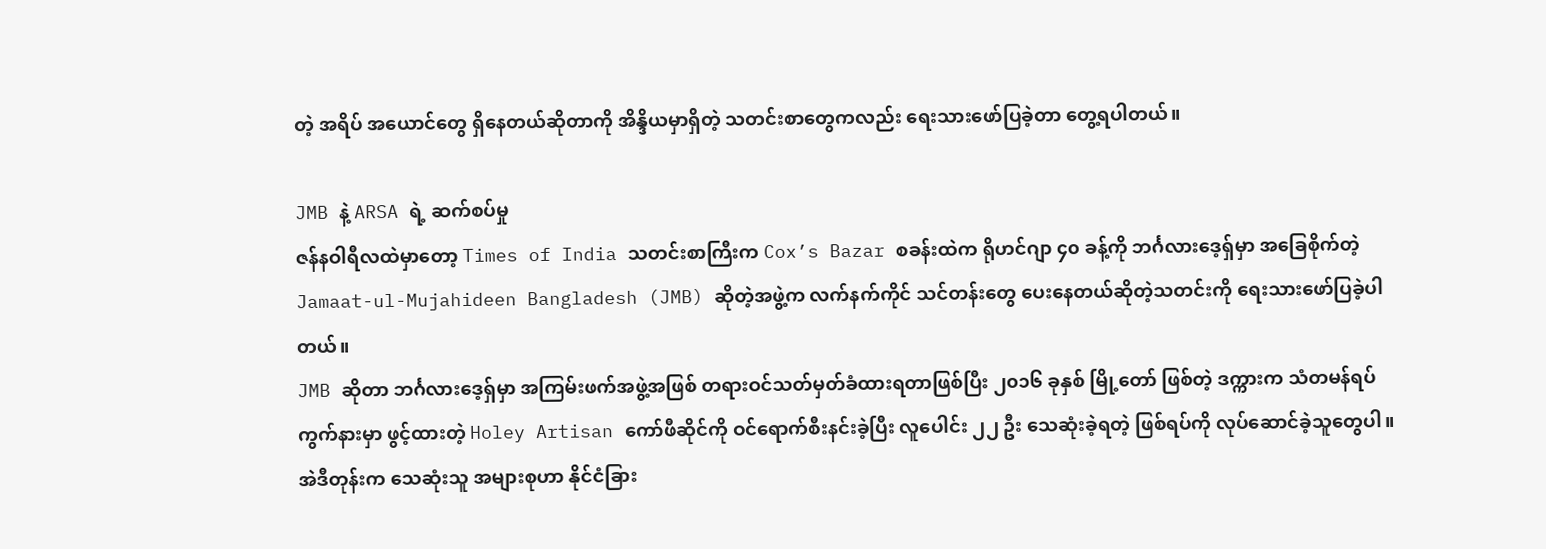တဲ့ အရိပ် အယောင်တွေ ရှိနေတယ်ဆိုတာကို အိန္ဒိယမှာရှိတဲ့ သတင်းစာတွေကလည်း ရေးသားဖော်ပြခဲ့တာ တွေ့ရပါတယ်။

JMB နဲ့ ARSA ရဲ့ ဆက်စပ်မှု
ဇန်နဝါရီလထဲမှာတော့ Times of India သတင်းစာကြီးက Cox’s Bazar စခန်းထဲက ရိုဟင်ဂျာ ၄၀ ခန့်ကို ဘင်္ဂလားဒေ့ရှ်မှာ အခြေစိုက်တဲ့ Jamaat-ul-Mujahideen Bangladesh (JMB) ဆိုတဲ့အဖွဲ့က လက်နက်ကိုင် သင်တန်းတွေ ပေးနေတယ်ဆိုတဲ့သတင်းကို ရေးသားဖော်ပြခဲ့ပါတယ်။
JMB ဆိုတာ ဘင်္ဂလားဒေ့ရှ်မှာ အကြမ်းဖက်အဖွဲ့အဖြစ် တရားဝင်သတ်မှတ်ခံထားရတာဖြစ်ပြီး ၂၀၁၆ ခုနှစ် မြို့တော် ဖြစ်တဲ့ ဒက္ကားက သံတမန်ရပ်ကွက်နားမှာ ဖွင့်ထားတဲ့ Holey Artisan ကော်ဖီဆိုင်ကို ဝင်ရောက်စီးနင်းခဲ့ပြီး လူပေါင်း ၂၂ ဦး သေဆုံးခဲ့ရတဲ့ ဖြစ်ရပ်ကို လုပ်ဆောင်ခဲ့သူတွေပါ။ အဲဒီတုန်းက သေဆုံးသူ အများစုဟာ နိုင်ငံခြား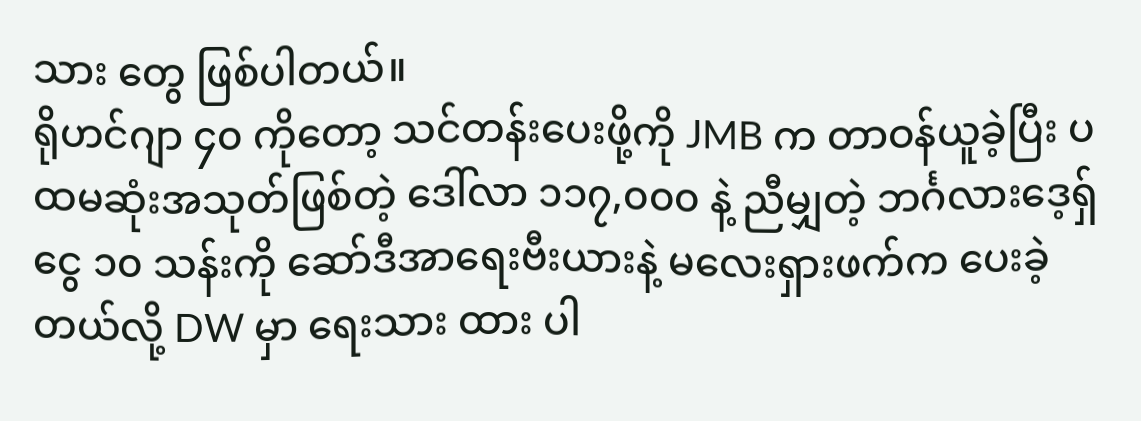သား တွေ ဖြစ်ပါတယ်။
ရိုဟင်ဂျာ ၄၀ ကိုတော့ သင်တန်းပေးဖို့ကို JMB က တာဝန်ယူခဲ့ပြီး ပထမဆုံးအသုတ်ဖြစ်တဲ့ ဒေါ်လာ ၁၁၇,၀၀၀ နဲ့ ညီမျှတဲ့ ဘင်္ဂလားဒေ့ရှ်ငွေ ၁၀ သန်းကို ဆော်ဒီအာရေးဗီးယားနဲ့ မလေးရှားဖက်က ပေးခဲ့တယ်လို့ DW မှာ ရေးသား ထား ပါ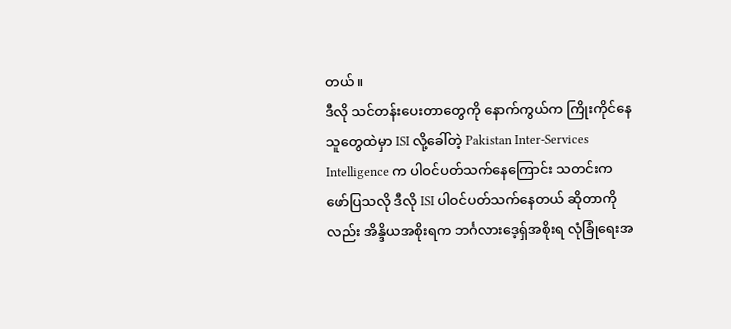တယ်။
ဒီလို သင်တန်းပေးတာတွေကို နောက်ကွယ်က ကြိုးကိုင်နေသူတွေထဲမှာ ISI လို့ခေါ်တဲ့ Pakistan Inter-Services Intelligence က ပါဝင်ပတ်သက်နေကြောင်း သတင်းက ဖော်ပြသလို ဒီလို ISI ပါဝင်ပတ်သက်နေတယ် ဆိုတာကို လည်း အိန္ဒိယအစိုးရက ဘင်္ဂလားဒေ့ရှ်အစိုးရ လုံခြုံရေးအ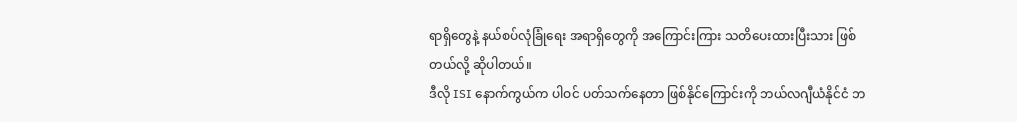ရာရှိတွေနဲ့ နယ်စပ်လုံခြုံရေး အရာရှိတွေကို အကြောင်းကြား သတိပေးထားပြီးသား ဖြစ်တယ်လို့ ဆိုပါတယ်။
ဒီလို ISI နောက်ကွယ်က ပါဝင် ပတ်သက်နေတာ ဖြစ်နိုင်ကြောင်းကို ဘယ်လဂျီယံနိုင်ငံ ဘ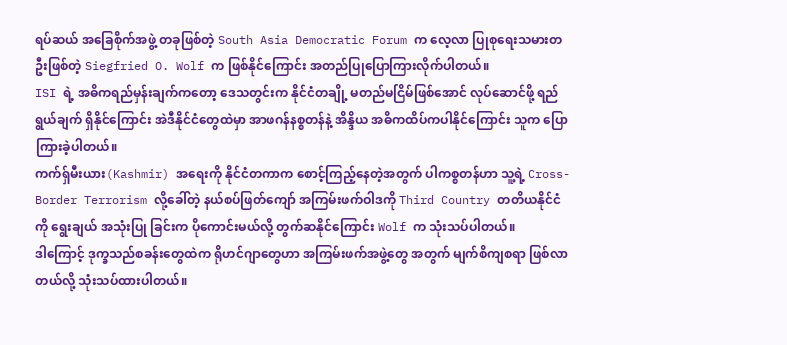ရပ်ဆယ် အခြေစိုက်အဖွဲ့ တခုဖြစ်တဲ့ South Asia Democratic Forum က လေ့လာ ပြုစုရေးသမားတဦးဖြစ်တဲ့ Siegfried O. Wolf က ဖြစ်နိုင်ကြောင်း အတည်ပြုပြောကြားလိုက်ပါတယ်။
ISI ရဲ့ အဓိကရည်မှန်းချက်ကတော့ ဒေသတွင်းက နိုင်ငံတချို့ မတည်မငြိမ်ဖြစ်အောင် လုပ်ဆောင်ဖို့ ရည်ရွယ်ချက် ရှိနိုင်ကြောင်း အဲဒီနိုင်ငံတွေထဲမှာ အာဖဂန်နစ္စတန်နဲ့ အိန္ဒိယ အဓိကထိပ်ကပါနိုင်ကြောင်း သူက ပြောကြားခဲ့ပါတယ်။
ကက်ရှ်မီးယား(Kashmir) အရေးကို နိုင်ငံတကာက စောင့်ကြည့်နေတဲ့အတွက် ပါကစ္စတန်ဟာ သူ့ရဲ့ Cross-Border Terrorism လို့ခေါ်တဲ့ နယ်စပ်ဖြတ်ကျော် အကြမ်းဖက်ဝါဒကို Third Country တတိယနိုင်ငံကို ရွေးချယ် အသုံးပြု ခြင်းက ပိုကောင်းမယ်လို့ တွက်ဆနိုင်ကြောင်း Wolf က သုံးသပ်ပါတယ်။
ဒါကြောင့် ဒုက္ခသည်စခန်းတွေထဲက ရိုဟင်ဂျာတွေဟာ အကြမ်းဖက်အဖွဲ့တွေ အတွက် မျက်စိကျစရာ ဖြစ်လာတယ်လို့ သုံးသပ်ထားပါတယ်။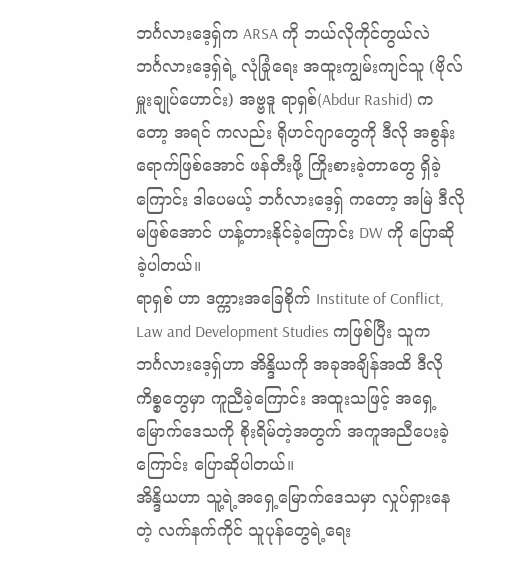ဘင်္ဂလားဒေ့ရှ်က ARSA ကို ဘယ်လိုကိုင်တွယ်လဲ
ဘင်္ဂလားဒေ့ရှ်ရဲ့ လုံခြုံရေး အထူးကျွမ်းကျင်သူ (ဗိုလ်မှူးချုပ်ဟောင်း) အဗ္ဗဒူ ရာရှစ်(Abdur Rashid) ကတော့ အရင် ကလည်း ရိုဟင်ဂျာတွေကို ဒီလို အစွန်းရောက်ဖြစ်အောင် ဖန်တီးဖို့ ကြိုးစားခဲ့တာတွေ ရှိခဲ့ကြောင်း ဒါပေမယ့် ဘင်္ဂလားဒေ့ရှ် ကတော့ အမြဲ ဒီလိုမဖြစ်အောင် ဟန့်တားနိုင်ခဲ့ကြောင်း DW ကို ပြောဆိုခဲ့ပါတယ်။
ရာရှစ် ဟာ ဒက္ကားအခြေစိုက် Institute of Conflict, Law and Development Studies ကဖြစ်ပြီး သူက ဘင်္ဂလားဒေ့ရှ်ဟာ အိန္ဒိယကို အခုအချိန်အထိ ဒီလိုကိစ္စတွေမှာ ကူညီခဲ့ကြောင်း အထူးသဖြင့် အရှေ့မြောက်ဒေသကို စိုးရိမ်တဲ့အတွက် အကူအညီပေးခဲ့ကြောင်း ပြောဆိုပါတယ်။
အိန္ဒိယဟာ သူ့ရဲ့အရှေ့မြောက်ဒေသမှာ လှုပ်ရှားနေတဲ့ လက်နက်ကိုင် သူပုန်တွေရဲ့ရေး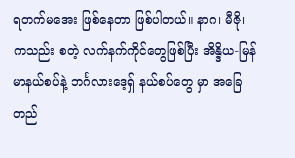ရတက်မအေး ဖြစ်နေတာ ဖြစ်ပါတယ်။ နာဂ၊ မီဇို၊ ကသည်း စတဲ့ လက်နက်ကိုင်တွေဖြစ်ပြီး အိန္ဒိယ-မြန်မာနယ်စပ်နဲ့ ဘင်္ဂလားဒေ့ရှ် နယ်စပ်တွေ မှာ အခြေတည်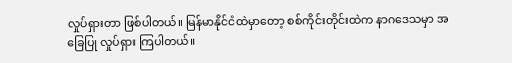လှုပ်ရှားတာ ဖြစ်ပါတယ်။ မြန်မာနိုင်ငံထဲမှာတော့ စစ်ကိုင်းတိုင်းထဲက နာဂဒေသမှာ အခြေပြု လှုပ်ရှား ကြပါတယ်။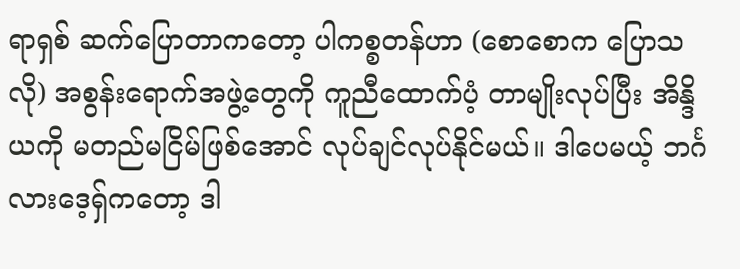ရာရှစ် ဆက်ပြောတာကတော့ ပါကစ္စတန်ဟာ (စောစောက ပြောသလို) အစွန်းရောက်အဖွဲ့တွေကို ကူညီထောက်ပံ့ တာမျိုးလုပ်ပြီး အိန္ဒိယကို မတည်မငြိမ်ဖြစ်အောင် လုပ်ချင်လုပ်နိုင်မယ်။ ဒါပေမယ့် ဘင်္ဂလားဒေ့ရှ်ကတော့ ဒါ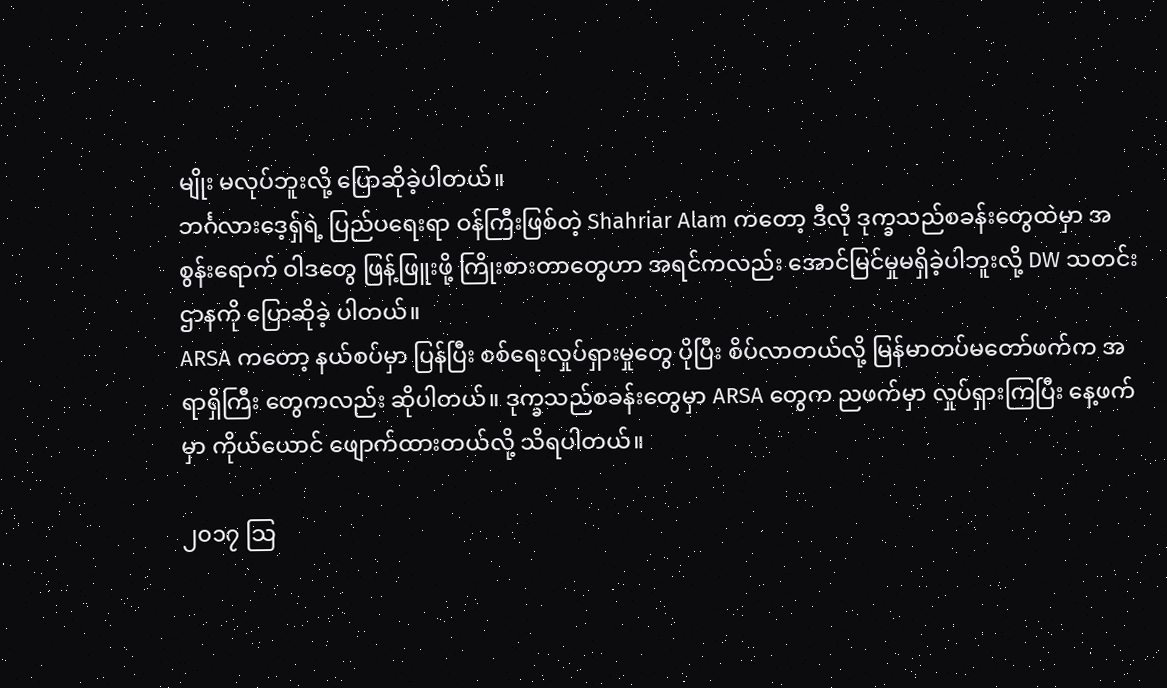မျိုး မလုပ်ဘူးလို့ ပြောဆိုခဲ့ပါတယ်။
ဘင်္ဂလားဒေ့ရှ်ရဲ့ ပြည်ပရေးရာ ဝန်ကြီးဖြစ်တဲ့ Shahriar Alam ကတော့ ဒီလို ဒုက္ခသည်စခန်းတွေထဲမှာ အစွန်းရောက် ဝါဒတွေ ဖြန့်ဖြူးဖို့ ကြိုးစားတာတွေဟာ အရင်ကလည်း အောင်မြင်မှုမရှိခဲ့ပါဘူးလို့ DW သတင်းဌာနကို ပြောဆိုခဲ့ ပါတယ်။
ARSA ကတော့ နယ်စပ်မှာ ပြန်ပြီး စစ်ရေးလှုပ်ရှားမှုတွေ ပိုပြီး စိပ်လာတယ်လို့ မြန်မာတပ်မတော်ဖက်က အရာရှိကြီး တွေကလည်း ဆိုပါတယ်။ ဒုက္ခသည်စခန်းတွေမှာ ARSA တွေက ညဖက်မှာ လှုပ်ရှားကြပြီး နေ့ဖက်မှာ ကိုယ်ယောင် ဖျောက်ထားတယ်လို့ သိရပါတယ်။

၂၀၁၇ သြ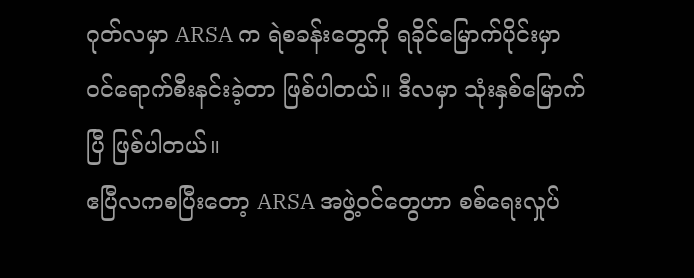ဂုတ်လမှာ ARSA က ရဲစခန်းတွေကို ရခိုင်မြောက်ပိုင်းမှာ ဝင်ရောက်စီးနင်းခဲ့တာ ဖြစ်ပါတယ်။ ဒီလမှာ သုံးနှစ်မြောက်ပြီ ဖြစ်ပါတယ်။
ဧပြီလကစပြီးတော့ ARSA အဖွဲ့ဝင်တွေဟာ စစ်ရေးလှုပ်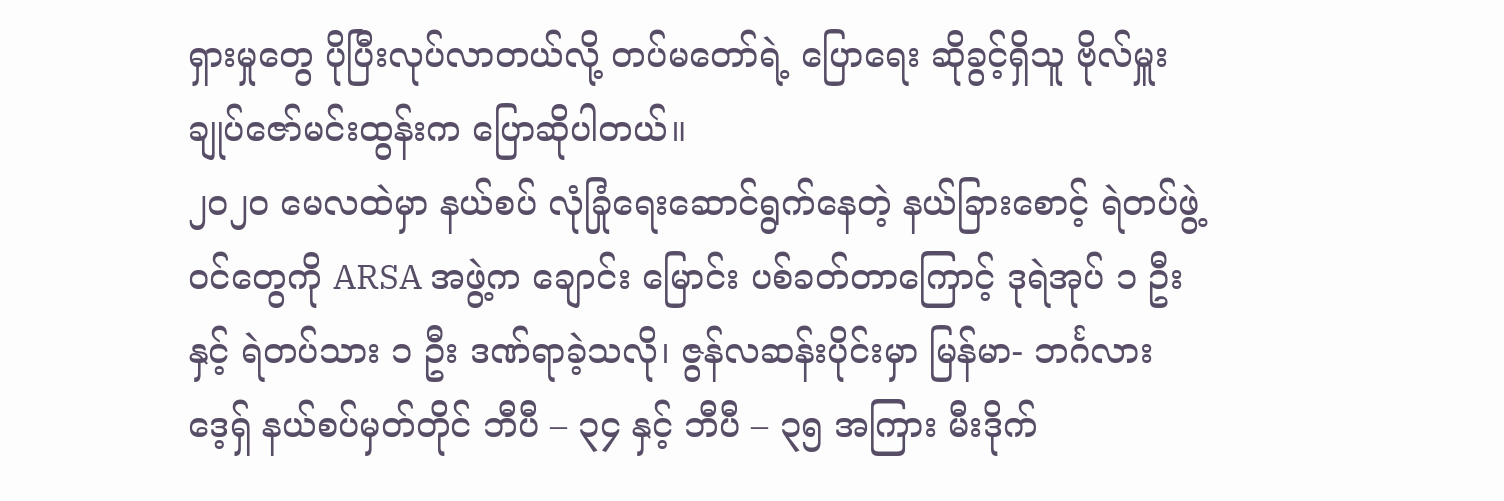ရှားမှုတွေ ပိုပြီးလုပ်လာတယ်လို့ တပ်မတော်ရဲ့ ပြောရေး ဆိုခွင့်ရှိသူ ဗိုလ်မှူးချုပ်ဇော်မင်းထွန်းက ပြောဆိုပါတယ်။
၂၀၂၀ မေလထဲမှာ နယ်စပ် လုံခြုံရေးဆောင်ရွက်နေတဲ့ နယ်ခြားစောင့် ရဲတပ်ဖွဲ့ဝင်တွေကို ARSA အဖွဲ့က ချောင်း မြောင်း ပစ်ခတ်တာကြောင့် ဒုရဲအုပ် ၁ ဦးနှင့် ရဲတပ်သား ၁ ဦး ဒဏ်ရာခဲ့သလို၊ ဇွန်လဆန်းပိုင်းမှာ မြန်မာ- ဘင်္ဂလားဒေ့ရှ် နယ်စပ်မှတ်တိုင် ဘီပီ – ၃၄ နှင့် ဘီပီ – ၃၅ အကြား မီးဒိုက်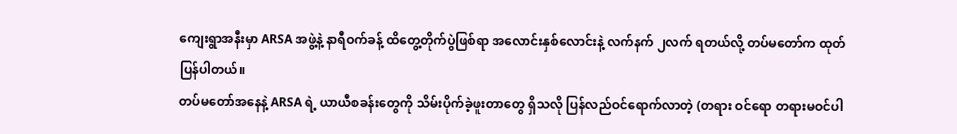ကျေးရွာအနီးမှာ ARSA အဖွဲ့နဲ့ နာရီဝက်ခန့် ထိတွေ့တိုက်ပွဲဖြစ်ရာ အလောင်းနှစ်လောင်းနဲ့ လက်နက် ၂လက် ရတယ်လို့ တပ်မတော်က ထုတ်ပြန်ပါတယ်။
တပ်မတော်အနေနဲ့ ARSA ရဲ့ ယာယီစခန်းတွေကို သိမ်းပိုက်ခဲ့ဖူးတာတွေ ရှိသလို ပြန်လည်ဝင်ရောက်လာတဲ့ (တရား ဝင်ရော တရားမဝင်ပါ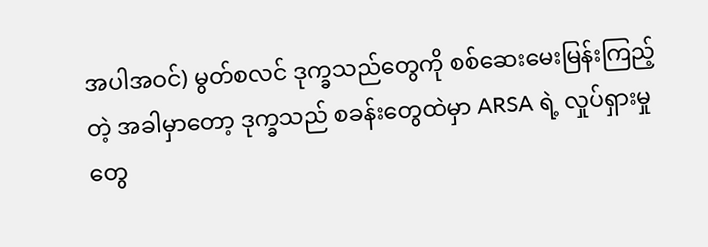အပါအဝင်) မွတ်စလင် ဒုက္ခသည်တွေကို စစ်ဆေးမေးမြန်းကြည့်တဲ့ အခါမှာတော့ ဒုက္ခသည် စခန်းတွေထဲမှာ ARSA ရဲ့ လှုပ်ရှားမှုတွေ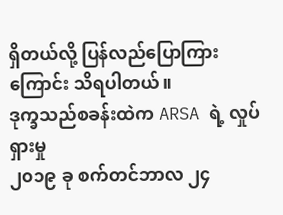ရှိတယ်လို့ ပြန်လည်ပြောကြားကြောင်း သိရပါတယ်။
ဒုက္ခသည်စခန်းထဲက ARSA ရဲ့ လှုပ်ရှားမှု
၂၀၁၉ ခု စက်တင်ဘာလ ၂၄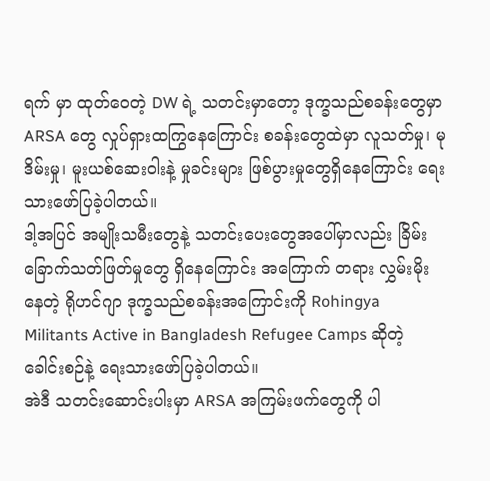ရက် မှာ ထုတ်ဝေတဲ့ DW ရဲ့ သတင်းမှာတော့ ဒုက္ခသည်စခန်းတွေမှာ ARSA တွေ လှုပ်ရှားထကြွနေကြောင်း စခန်းတွေထဲမှာ လူသတ်မှု၊ မုဒိမ်းမှု၊ မူးယစ်ဆေးဝါးနဲ့ မှုခင်းများ ဖြစ်ပွားမှုတွေရှိနေကြောင်း ရေးသားဖော်ပြခဲ့ပါတယ်။
ဒါ့အပြင် အမျိုးသမီးတွေနဲ့ သတင်းပေးတွေအပေါ်မှာလည်း ခြိမ်းခြောက်သတ်ဖြတ်မှုတွေ ရှိနေကြောင်း အကြောက် တရား လွှမ်းမိုးနေတဲ့ ရိုဟင်ဂျာ ဒုက္ခသည်စခန်းအကြောင်းကို Rohingya Militants Active in Bangladesh Refugee Camps ဆိုတဲ့ ခေါင်းစဉ်နဲ့ ရေးသားဖော်ပြခဲ့ပါတယ်။
အဲဒီ သတင်းဆောင်းပါးမှာ ARSA အကြမ်းဖက်တွေကို ပါ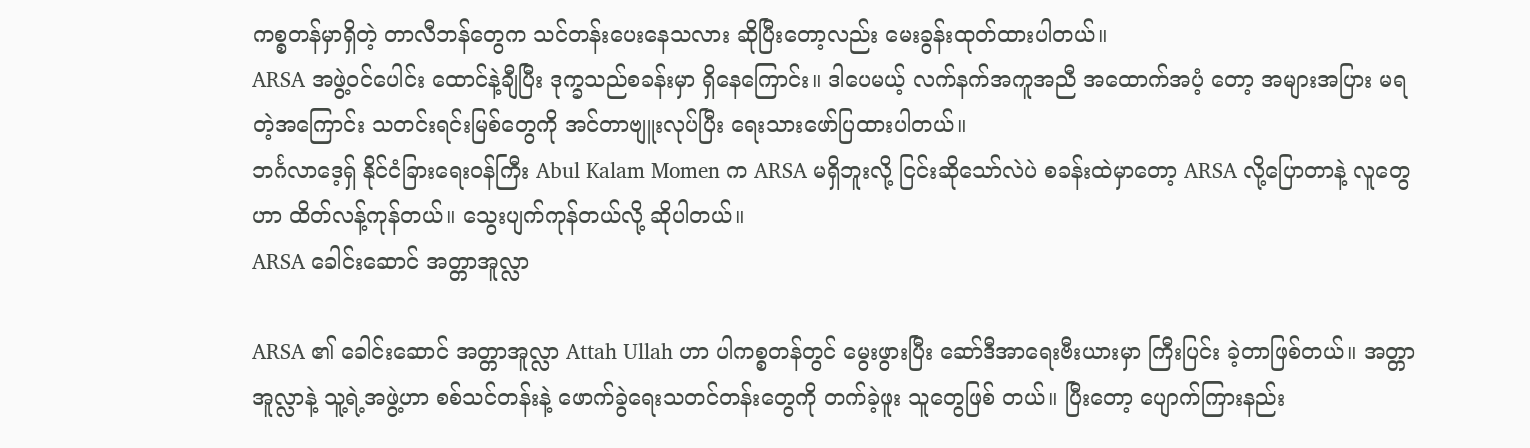ကစ္စတန်မှာရှိတဲ့ တာလီဘန်တွေက သင်တန်းပေးနေသလား ဆိုပြီးတော့လည်း မေးခွန်းထုတ်ထားပါတယ်။
ARSA အဖွဲ့ဝင်ပေါင်း ထောင်နဲ့ချီပြီး ဒုက္ခသည်စခန်းမှာ ရှိနေကြောင်း။ ဒါပေမယ့် လက်နက်အကူအညီ အထောက်အပံ့ တော့ အများအပြား မရတဲ့အကြောင်း သတင်းရင်းမြစ်တွေကို အင်တာဗျူးလုပ်ပြီး ရေးသားဖော်ပြထားပါတယ်။
ဘင်္ဂလာဒေ့ရှ် နိုင်ငံခြားရေးဝန်ကြီး Abul Kalam Momen က ARSA မရှိဘူးလို့ ငြင်းဆိုသော်လဲပဲ စခန်းထဲမှာတော့ ARSA လို့ပြောတာနဲ့ လူတွေဟာ ထိတ်လန့်ကုန်တယ်။ သွေးပျက်ကုန်တယ်လို့ ဆိုပါတယ်။
ARSA ခေါင်းဆောင် အတ္တာအူလ္လာ

ARSA ၏ ခေါင်းဆောင် အတ္တာအူလ္လာ Attah Ullah ဟာ ပါကစ္စတန်တွင် မွေးဖွားပြီး ဆော်ဒီအာရေးဗီးယားမှာ ကြီးပြင်း ခဲ့တာဖြစ်တယ်။ အတ္တာအူလ္လာနဲ့ သူ့ရဲ့အဖွဲ့ဟာ စစ်သင်တန်းနဲ့ ဖောက်ခွဲရေးသတင်တန်းတွေကို တက်ခဲ့ဖူး သူတွေဖြစ် တယ်။ ပြီးတော့ ပျောက်ကြားနည်း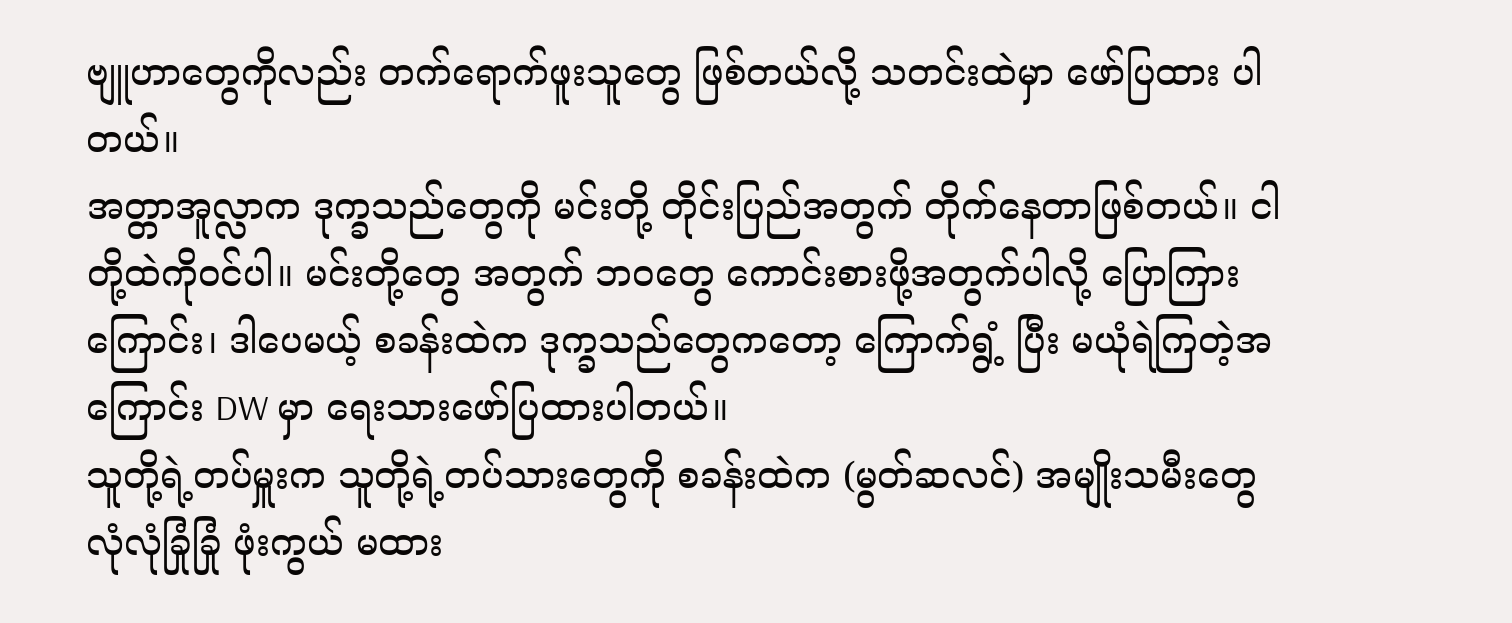ဗျူဟာတွေကိုလည်း တက်ရောက်ဖူးသူတွေ ဖြစ်တယ်လို့ သတင်းထဲမှာ ဖော်ပြထား ပါတယ်။
အတ္တာအူလ္လာက ဒုက္ခသည်တွေကို မင်းတို့ တိုင်းပြည်အတွက် တိုက်နေတာဖြစ်တယ်။ ငါတို့ထဲကိုဝင်ပါ။ မင်းတို့တွေ အတွက် ဘဝတွေ ကောင်းစားဖို့အတွက်ပါလို့ ပြောကြားကြောင်း၊ ဒါပေမယ့် စခန်းထဲက ဒုက္ခသည်တွေကတော့ ကြောက်ရွံ့ ပြီး မယုံရဲကြတဲ့အကြောင်း DW မှာ ရေးသားဖော်ပြထားပါတယ်။
သူတို့ရဲ့တပ်မှူးက သူတို့ရဲ့တပ်သားတွေကို စခန်းထဲက (မွတ်ဆလင်) အမျိုးသမီးတွေ လုံလုံခြုံခြုံ ဖုံးကွယ် မထား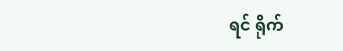ရင် ရိုက်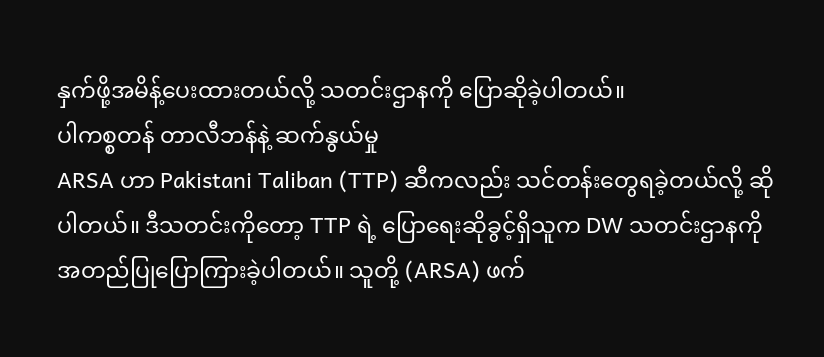နှက်ဖို့အမိန့်ပေးထားတယ်လို့ သတင်းဌာနကို ပြောဆိုခဲ့ပါတယ်။
ပါကစ္စတန် တာလီဘန်နဲ့ ဆက်နွယ်မှု
ARSA ဟာ Pakistani Taliban (TTP) ဆီကလည်း သင်တန်းတွေရခဲ့တယ်လို့ ဆိုပါတယ်။ ဒီသတင်းကိုတော့ TTP ရဲ့ ပြောရေးဆိုခွင့်ရှိသူက DW သတင်းဌာနကို အတည်ပြုပြောကြားခဲ့ပါတယ်။ သူတို့ (ARSA) ဖက်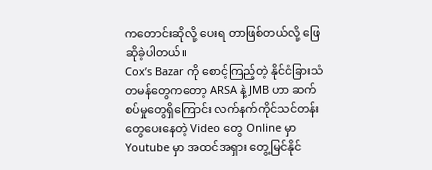ကတောင်းဆိုလို့ ပေးရ တာဖြစ်တယ်လို့ ဖြေဆိုခဲ့ပါတယ်။
Cox’s Bazar ကို စောင့်ကြည့်တဲ့ နိုင်ငံခြားသံတမန်တွေကတော့ ARSA နဲ့ JMB ဟာ ဆက်စပ်မှုတွေရှိကြောင်း လက်နက်ကိုင်သင်တန်းတွေပေးနေတဲ့ Video တွေ Online မှာ Youtube မှာ အထင်အရှား တွေ့မြင်နိုင်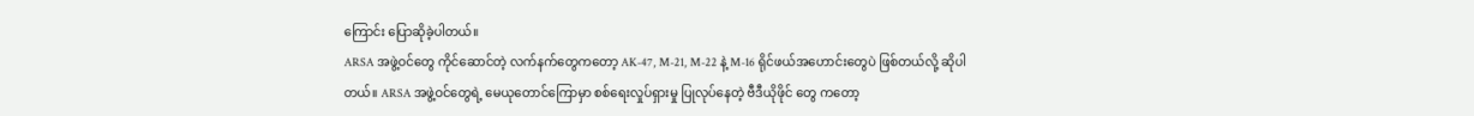ကြောင်း ပြောဆိုခဲ့ပါတယ်။
ARSA အဖွဲ့ဝင်တွေ ကိုင်ဆောင်တဲ့ လက်နက်တွေကတော့ AK-47, M-21, M-22 နဲ့ M-16 ရိုင်ဖယ်အဟောင်းတွေပဲ ဖြစ်တယ်လို့ ဆိုပါတယ်။ ARSA အဖွဲ့ဝင်တွေရဲ့ မေယုတောင်ကြောမှာ စစ်ရေးလှုပ်ရှားမှု ပြုလုပ်နေတဲ့ ဗီဒီယိုဖိုင် တွေ ကတော့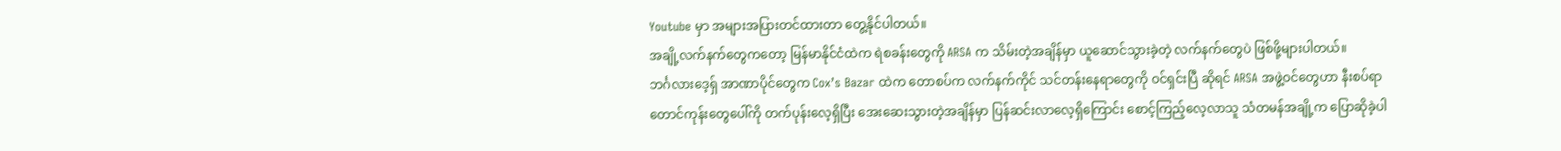Youtube မှာ အများအပြားတင်ထားတာ တွေ့နိုင်ပါတယ်။
အချို့လက်နက်တွေကတော့ မြန်မာနိုင်ငံထဲက ရဲစခန်းတွေကို ARSA က သိမ်းတဲ့အချိန်မှာ ယူဆောင်သွားခဲ့တဲ့ လက်နက်တွေပဲ ဖြစ်ဖို့များပါတယ်။
ဘင်္ဂလားဒေ့ရှ် အာဏာပိုင်တွေက Cox’s Bazar ထဲက တောစပ်က လက်နက်ကိုင် သင်တန်းနေရာတွေကို ဝင်ရှင်းပြီ ဆိုရင် ARSA အဖွဲ့ဝင်တွေဟာ နီးစပ်ရာတောင်ကုန်းတွေပေါ်ကို တက်ပုန်းလေ့ရှိပြီး အေးဆေးသွားတဲ့အချိန်မှာ ပြန်ဆင်းလာလေ့ရှိကြောင်း စောင့်ကြည့်လေ့လာသူ သံတမန်အချို့က ပြောဆိုခဲ့ပါ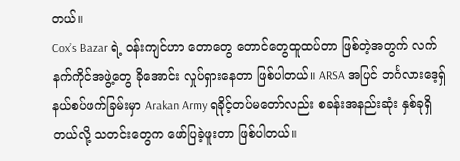တယ်။
Cox’s Bazar ရဲ့ ဝန်းကျင်ဟာ တောတွေ တောင်တွေထူထပ်တာ ဖြစ်တဲ့အတွက် လက်နက်ကိုင်အဖွဲ့တွေ ခိုအောင်း လှုပ်ရှားနေတာ ဖြစ်ပါတယ်။ ARSA အပြင် ဘင်္ဂလားဒေ့ရှ် နယ်စပ်ဖက်ခြမ်းမှာ Arakan Army ရခိုင့်တပ်မတော်လည်း စခန်းအနည်းဆုံး နှစ်ခုရှိတယ်လို့ သတင်းတွေက ဖော်ပြခဲ့ဖူးတာ ဖြစ်ပါတယ်။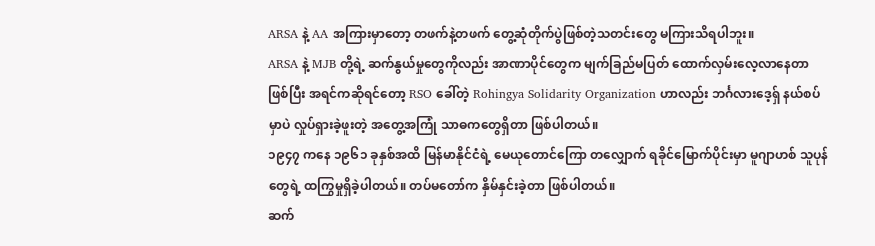ARSA နဲ့ AA အကြားမှာတော့ တဖက်နဲ့တဖက် တွေ့ဆုံတိုက်ပွဲဖြစ်တဲ့သတင်းတွေ မကြားသိရပါဘူး။
ARSA နဲ့ MJB တို့ရဲ့ ဆက်နွယ်မှုတွေကိုလည်း အာဏာပိုင်တွေက မျက်ခြည်မပြတ် ထောက်လှမ်းလေ့လာနေတာ ဖြစ်ပြီး အရင်ကဆိုရင်တော့ RSO ခေါ်တဲ့ Rohingya Solidarity Organization ဟာလည်း ဘင်္ဂလားဒေ့ရှ် နယ်စပ်မှာပဲ လှုပ်ရှားခဲ့ဖူးတဲ့ အတွေ့အကြုံ သာဓကတွေရှိတာ ဖြစ်ပါတယ်။
၁၉၄၇ ကနေ ၁၉၆၁ ခုနှစ်အထိ မြန်မာနိုင်ငံရဲ့ မေယုတောင်ကြော တလျှောက် ရခိုင်မြောက်ပိုင်းမှာ မူဂျာဟစ် သူပုန် တွေရဲ့ ထကြွမှုရှိခဲ့ပါတယ်။ တပ်မတော်က နှိမ်နှင်းခဲ့တာ ဖြစ်ပါတယ်။
ဆက်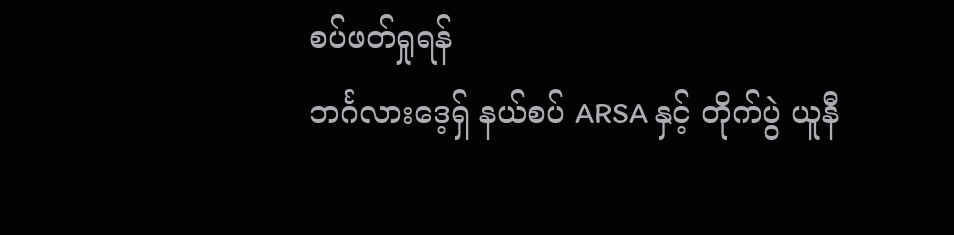စပ်ဖတ်ရှုရန်
ဘင်္ဂလားဒေ့ရှ် နယ်စပ် ARSA နှင့် တိုက်ပွဲ ယူနီ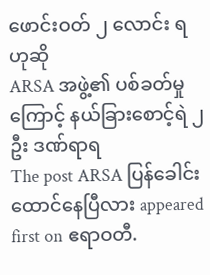ဖောင်းဝတ် ၂ လောင်း ရဟုဆို
ARSA အဖွဲ့၏ ပစ်ခတ်မှုကြောင့် နယ်ခြားစောင့်ရဲ ၂ ဦး ဒဏ်ရာရ
The post ARSA ပြန်ခေါင်းထောင်နေပြီလား appeared first on ဧရာဝတီ.